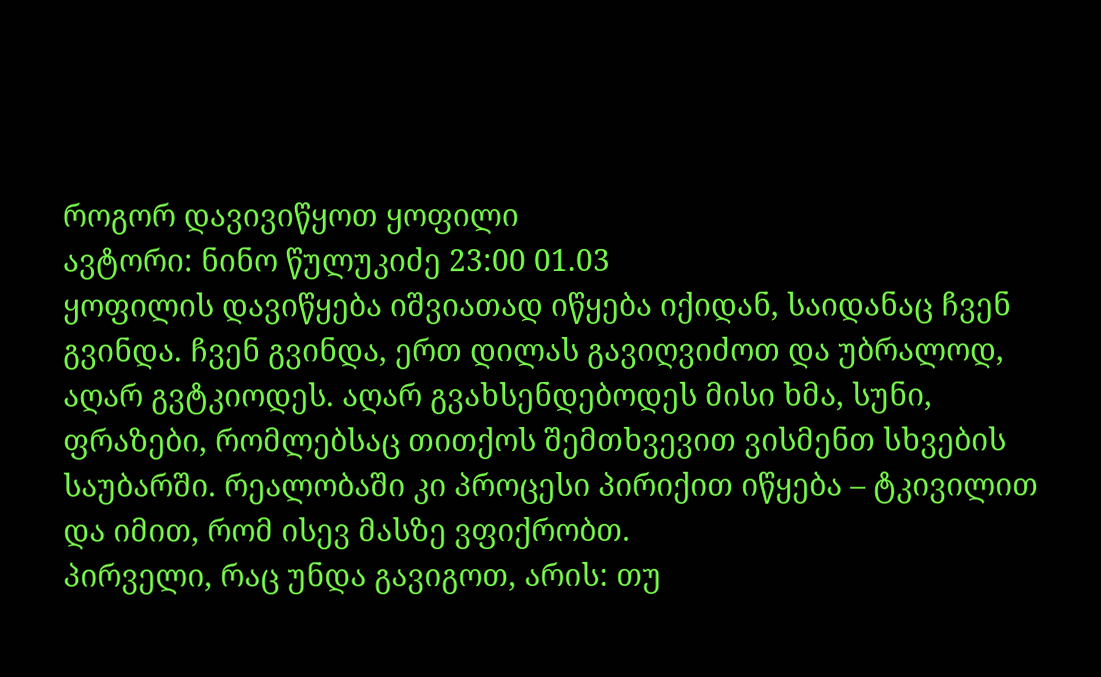როგორ დავივიწყოთ ყოფილი
ავტორი: ნინო წულუკიძე 23:00 01.03
ყოფილის დავიწყება იშვიათად იწყება იქიდან, საიდანაც ჩვენ გვინდა. ჩვენ გვინდა, ერთ დილას გავიღვიძოთ და უბრალოდ, აღარ გვტკიოდეს. აღარ გვახსენდებოდეს მისი ხმა, სუნი, ფრაზები, რომლებსაც თითქოს შემთხვევით ვისმენთ სხვების საუბარში. რეალობაში კი პროცესი პირიქით იწყება – ტკივილით და იმით, რომ ისევ მასზე ვფიქრობთ.
პირველი, რაც უნდა გავიგოთ, არის: თუ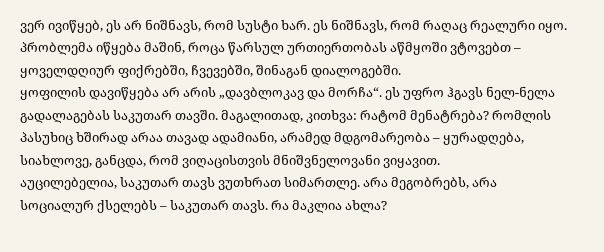ვერ ივიწყებ, ეს არ ნიშნავს, რომ სუსტი ხარ. ეს ნიშნავს, რომ რაღაც რეალური იყო. პრობლემა იწყება მაშინ, როცა წარსულ ურთიერთობას აწმყოში ვტოვებთ – ყოველდღიურ ფიქრებში, ჩვევებში, შინაგან დიალოგებში.
ყოფილის დავიწყება არ არის „დავბლოკავ და მორჩა“. ეს უფრო ჰგავს ნელ-ნელა გადალაგებას საკუთარ თავში. მაგალითად, კითხვა: რატომ მენატრება? რომლის პასუხიც ხშირად არაა თავად ადამიანი, არამედ მდგომარეობა – ყურადღება, სიახლოვე, განცდა, რომ ვიღაცისთვის მნიშვნელოვანი ვიყავით.
აუცილებელია, საკუთარ თავს ვუთხრათ სიმართლე. არა მეგობრებს, არა სოციალურ ქსელებს – საკუთარ თავს. რა მაკლია ახლა?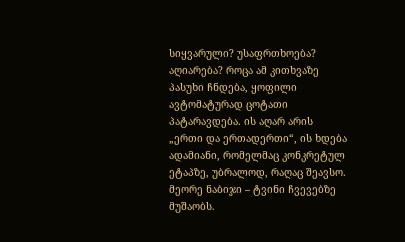სიყვარული? უსაფრთხოება? აღიარება? როცა ამ კითხვაზე პასუხი ჩნდება, ყოფილი ავტომატურად ცოტათი პატარავდება. ის აღარ არის „ერთი და ერთადერთი“, ის ხდება ადამიანი, რომელმაც კონკრეტულ ეტაპზე, უბრალოდ, რაღაც შეავსო.
მეორე ნაბიჯი – ტვინი ჩვევებზე მუშაობს.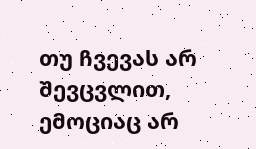თუ ჩვევას არ შევცვლით, ემოციაც არ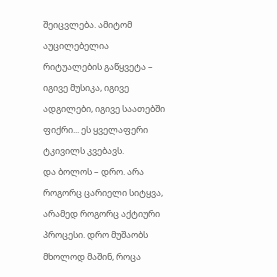შეიცვლება. ამიტომ აუცილებელია რიტუალების გაწყვეტა – იგივე მუსიკა, იგივე ადგილები, იგივე საათებში ფიქრი... ეს ყველაფერი ტკივილს კვებავს.
და ბოლოს – დრო. არა როგორც ცარიელი სიტყვა, არამედ როგორც აქტიური პროცესი. დრო მუშაობს მხოლოდ მაშინ, როცა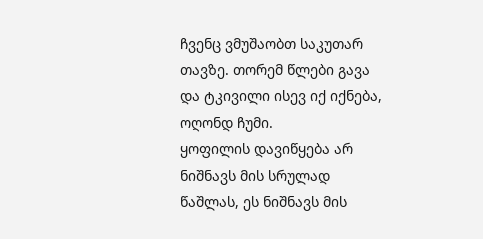ჩვენც ვმუშაობთ საკუთარ თავზე. თორემ წლები გავა და ტკივილი ისევ იქ იქნება, ოღონდ ჩუმი.
ყოფილის დავიწყება არ ნიშნავს მის სრულად წაშლას, ეს ნიშნავს მის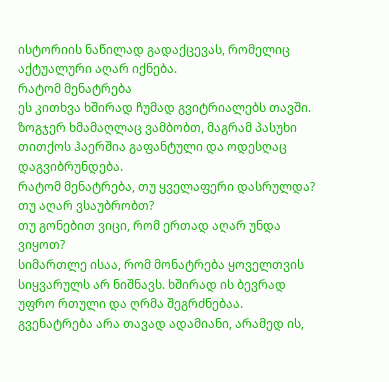ისტორიის ნაწილად გადაქცევას, რომელიც აქტუალური აღარ იქნება.
რატომ მენატრება
ეს კითხვა ხშირად ჩუმად გვიტრიალებს თავში. ზოგჯერ ხმამაღლაც ვამბობთ, მაგრამ პასუხი თითქოს ჰაერშია გაფანტული და ოდესღაც დაგვიბრუნდება.
რატომ მენატრება, თუ ყველაფერი დასრულდა?
თუ აღარ ვსაუბრობთ?
თუ გონებით ვიცი, რომ ერთად აღარ უნდა ვიყოთ?
სიმართლე ისაა, რომ მონატრება ყოველთვის სიყვარულს არ ნიშნავს. ხშირად ის ბევრად უფრო რთული და ღრმა შეგრძნებაა.
გვენატრება არა თავად ადამიანი, არამედ ის,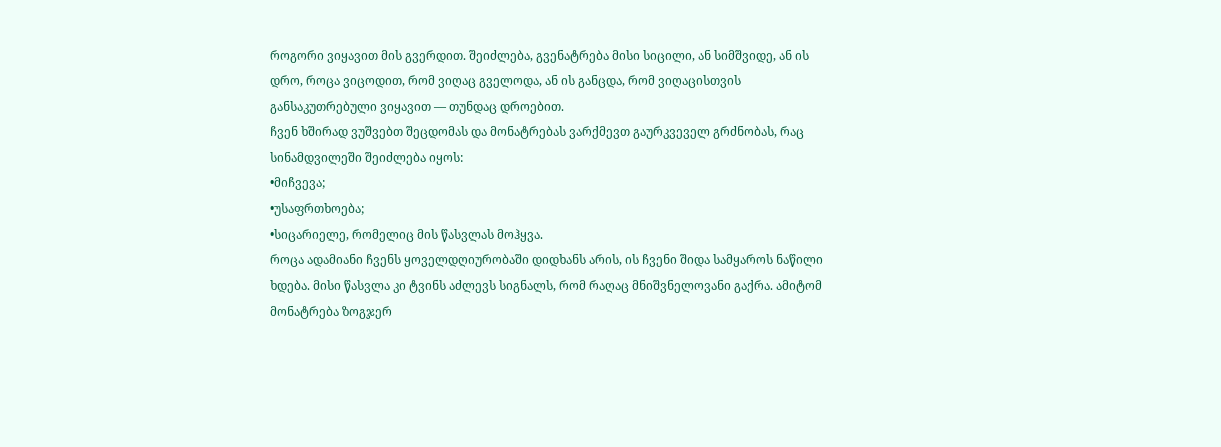როგორი ვიყავით მის გვერდით. შეიძლება, გვენატრება მისი სიცილი, ან სიმშვიდე, ან ის დრო, როცა ვიცოდით, რომ ვიღაც გველოდა, ან ის განცდა, რომ ვიღაცისთვის განსაკუთრებული ვიყავით — თუნდაც დროებით.
ჩვენ ხშირად ვუშვებთ შეცდომას და მონატრებას ვარქმევთ გაურკვეველ გრძნობას, რაც სინამდვილეში შეიძლება იყოს:
•მიჩვევა;
•უსაფრთხოება;
•სიცარიელე, რომელიც მის წასვლას მოჰყვა.
როცა ადამიანი ჩვენს ყოველდღიურობაში დიდხანს არის, ის ჩვენი შიდა სამყაროს ნაწილი ხდება. მისი წასვლა კი ტვინს აძლევს სიგნალს, რომ რაღაც მნიშვნელოვანი გაქრა. ამიტომ მონატრება ზოგჯერ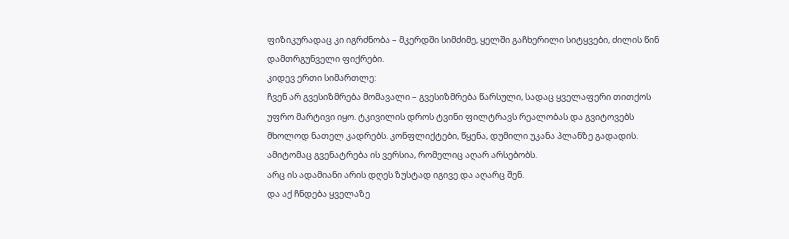ფიზიკურადაც კი იგრძნობა – მკერდში სიმძიმე, ყელში გაჩხერილი სიტყვები, ძილის წინ დამთრგუნველი ფიქრები.
კიდევ ერთი სიმართლე:
ჩვენ არ გვესიზმრება მომავალი – გვესიზმრება წარსული, სადაც ყველაფერი თითქოს უფრო მარტივი იყო. ტკივილის დროს ტვინი ფილტრავს რეალობას და გვიტოვებს მხოლოდ ნათელ კადრებს. კონფლიქტები, წყენა, დუმილი უკანა პლანზე გადადის.
ამიტომაც გვენატრება ის ვერსია, რომელიც აღარ არსებობს.
არც ის ადამიანი არის დღეს ზუსტად იგივე და აღარც შენ.
და აქ ჩნდება ყველაზე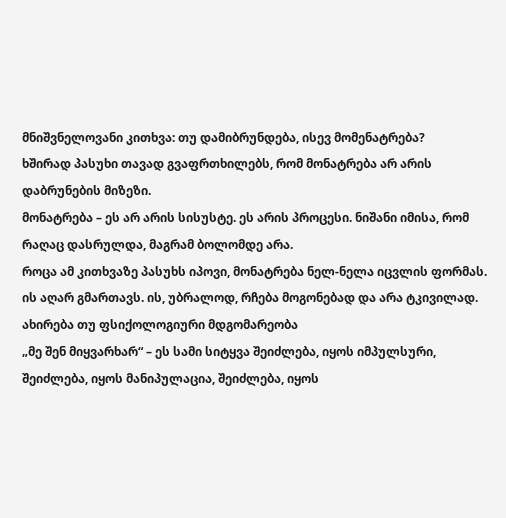მნიშვნელოვანი კითხვა: თუ დამიბრუნდება, ისევ მომენატრება?
ხშირად პასუხი თავად გვაფრთხილებს, რომ მონატრება არ არის დაბრუნების მიზეზი.
მონატრება – ეს არ არის სისუსტე. ეს არის პროცესი. ნიშანი იმისა, რომ რაღაც დასრულდა, მაგრამ ბოლომდე არა.
როცა ამ კითხვაზე პასუხს იპოვი, მონატრება ნელ-ნელა იცვლის ფორმას. ის აღარ გმართავს. ის, უბრალოდ, რჩება მოგონებად და არა ტკივილად.
ახირება თუ ფსიქოლოგიური მდგომარეობა
„მე შენ მიყვარხარ“ – ეს სამი სიტყვა შეიძლება, იყოს იმპულსური, შეიძლება, იყოს მანიპულაცია, შეიძლება, იყოს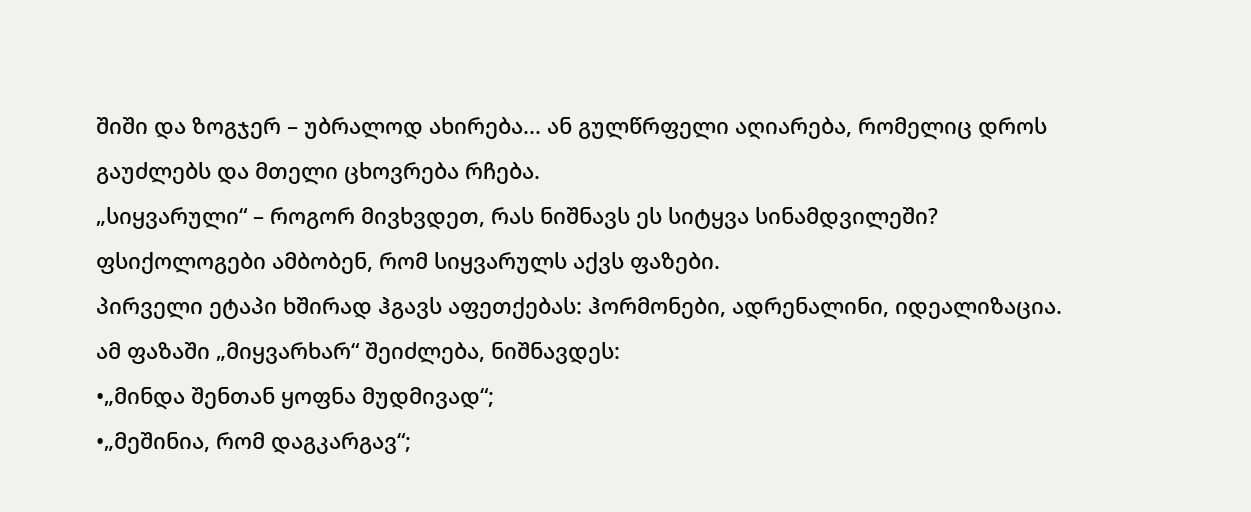შიში და ზოგჯერ – უბრალოდ ახირება... ან გულწრფელი აღიარება, რომელიც დროს გაუძლებს და მთელი ცხოვრება რჩება.
„სიყვარული“ – როგორ მივხვდეთ, რას ნიშნავს ეს სიტყვა სინამდვილეში?
ფსიქოლოგები ამბობენ, რომ სიყვარულს აქვს ფაზები.
პირველი ეტაპი ხშირად ჰგავს აფეთქებას: ჰორმონები, ადრენალინი, იდეალიზაცია.
ამ ფაზაში „მიყვარხარ“ შეიძლება, ნიშნავდეს:
•„მინდა შენთან ყოფნა მუდმივად“;
•„მეშინია, რომ დაგკარგავ“;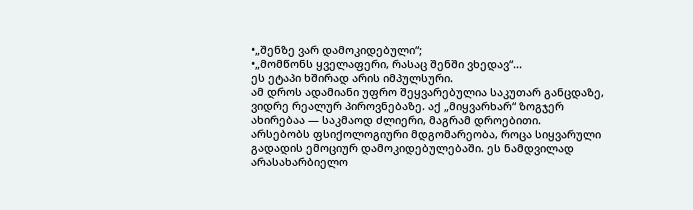•„შენზე ვარ დამოკიდებული“;
•„მომწონს ყველაფერი, რასაც შენში ვხედავ“...
ეს ეტაპი ხშირად არის იმპულსური.
ამ დროს ადამიანი უფრო შეყვარებულია საკუთარ განცდაზე, ვიდრე რეალურ პიროვნებაზე. აქ „მიყვარხარ“ ზოგჯერ ახირებაა — საკმაოდ ძლიერი, მაგრამ დროებითი.
არსებობს ფსიქოლოგიური მდგომარეობა, როცა სიყვარული გადადის ემოციურ დამოკიდებულებაში. ეს ნამდვილად არასახარბიელო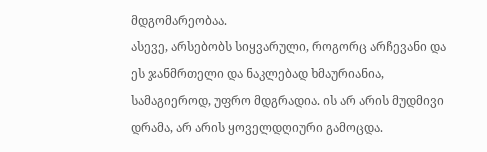მდგომარეობაა.
ასევე, არსებობს სიყვარული, როგორც არჩევანი და ეს ჯანმრთელი და ნაკლებად ხმაურიანია, სამაგიეროდ, უფრო მდგრადია. ის არ არის მუდმივი დრამა, არ არის ყოველდღიური გამოცდა.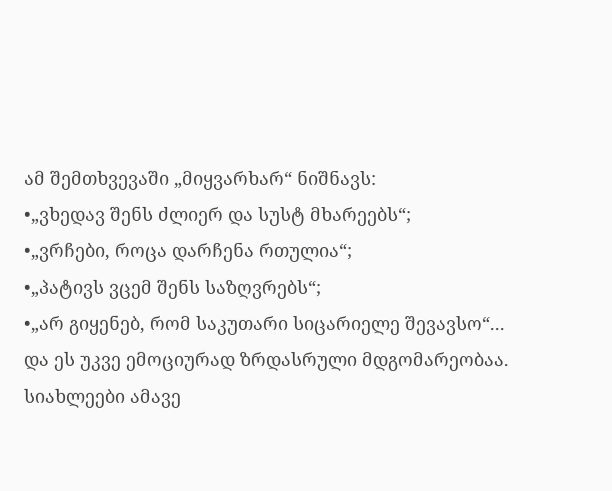ამ შემთხვევაში „მიყვარხარ“ ნიშნავს:
•„ვხედავ შენს ძლიერ და სუსტ მხარეებს“;
•„ვრჩები, როცა დარჩენა რთულია“;
•„პატივს ვცემ შენს საზღვრებს“;
•„არ გიყენებ, რომ საკუთარი სიცარიელე შევავსო“...
და ეს უკვე ემოციურად ზრდასრული მდგომარეობაა.
სიახლეები ამავე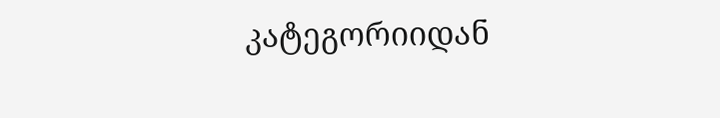კატეგორიიდან